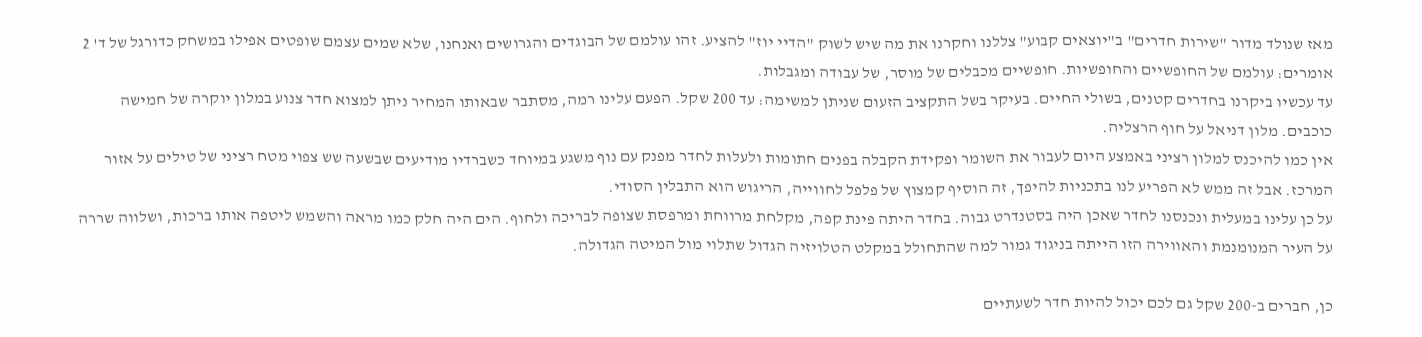מאז שנולד מדור "שירות חדרים" ב"יוצאים קבוע" צללנו וחקרנו את מה שיש לשוק "הדיי יוז" להציע. זהו עולמם של הבוגדים והגרושים ואנחנו, שלא שמים עצמם שופטים אפילו במשחק כדורגל של ד' 2 אומרים: עולמם של החופשיים והחופשיות. חופשיים מכבלים של מוסר, של עבודה ומגבלות.
עד עכשיו ביקרנו בחדרים קטנים, בשולי החיים. בעיקר בשל התקציב הזעום שניתן למשימה: עד 200 שקל. הפעם עלינו רמה, מסתבר שבאותו המחיר ניתן למצוא חדר צנוע במלון יוקרה של חמישה כוכבים. מלון דניאל על חוף הרצליה.
אין כמו להיכנס למלון רציני באמצע היום לעבור את השומר ופקידת הקבלה בפנים חתומות ולעלות לחדר מפנק עם נוף משגע במיוחד כשברדיו מודיעים שבשעה שש צפוי מטח רציני של טילים על אזור המרכז. אבל זה ממש לא הפריע לנו בתכניות להיפך, זה הוסיף קמצוץ של פלפל לחווייה, הריגוש הוא התבלין הסודי.
על כן עלינו במעלית ונכנסנו לחדר שאכן היה בסטנדרט גבוה. בחדר היתה פינת קפה, מקלחת מרווחת ומרפסת שצופה לבריכה ולחוף. הים היה חלק כמו מראה והשמש ליטפה אותו ברכות, ושלווה שררה על העיר המנומנמת והאווירה הזו הייתה בניגוד גמור למה שהתחולל במקלט הטלויזיה הגדול שתלוי מול המיטה הגדולה.

כן, חברים ב-200 שקל גם לכם יכול להיות חדר לשעתיים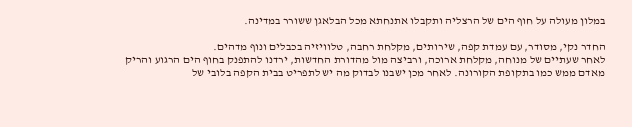במלון מעולה על חוף הים של הרצליה ותקבלו אתנחתא מכל הבלאגן ששורר במדינה.

החדר נקי, מסודר, עם עמדת קפה, שירותים, מקלחת רחבה, טלוויזיה בכבלים ונוף מדהים.
לאחר שעתיים של מנוחה, מקלחת ארוכה, ורביצה מול מהדורת החדשות, ירדנו להתפנק בחוף הים הרגוע והריק מאדם ממש כמו בתקופת הקורונה. לאחר מכן ישבנו לבדוק מה יש לתפריט בבית הקפה בלובי של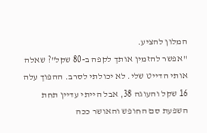המלון להציע.
"אפשר להזמין אותך לקפה ב-80 שקל"? שאלה אותי הדייט שלי. לא יכולתי לסרב. ההפוך עלה 16 שקל והעוגה 38, אבל הייתי עדיין תחת השפעת סם החופש והאושר ככה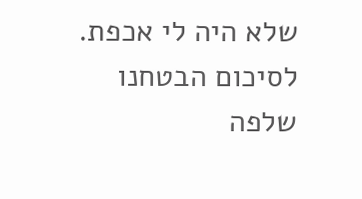שלא היה לי אכפת.
לסיכום הבטחנו שלפה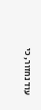עוד נחזור, כי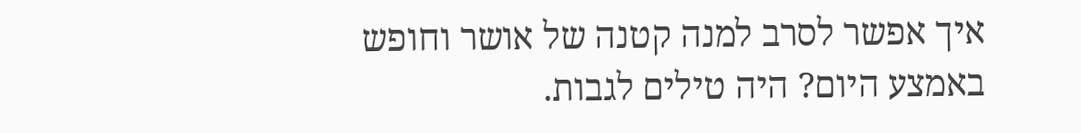איך אפשר לסרב למנה קטנה של אושר וחופש באמצע היום? היה טילים לגבות.